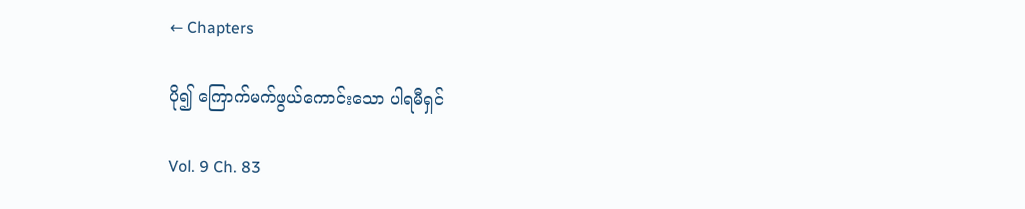← Chapters

ပို၍ ကြောက်မက်ဖွယ်ကောင်းသော ပါရမီရှင်

Vol. 9 Ch. 83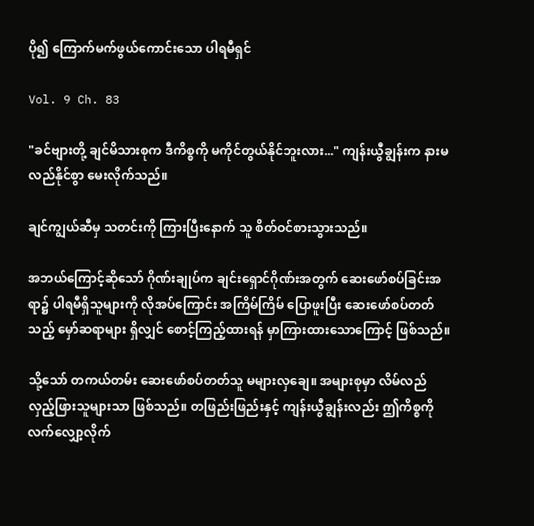ပို၍ ကြောက်မက်ဖွယ်ကောင်းသော ပါရမီရှင်

Vol. 9 Ch. 83

"ခင်ဗျားတို့ ချင်မိသားစုက ဒီကိစ္စကို မကိုင်တွယ်နိုင်ဘူးလား..." ကျန်းယွီချွန်းက နားမလည်နိုင်စွာ မေးလိုက်သည်။

ချင်ကျွယ်ဆီမှ သတင်းကို ကြားပြီးနောက် သူ စိတ်ဝင်စားသွားသည်။

အဘယ်ကြောင့်ဆိုသော် ဂိုဏ်းချုပ်က ချင်းရှောင်ဂိုဏ်းအတွက် ဆေးဖော်စပ်ခြင်းအရာ၌ ပါရမီရှိသူများကို လိုအပ်ကြောင်း အကြိမ်ကြိမ် ပြောဖူးပြီး ဆေးဖော်စပ်တတ်သည့် မှော်ဆရာများ ရှိလျှင် စောင့်ကြည့်ထားရန် မှာကြားထားသောကြောင့် ဖြစ်သည်။

သို့သော် တကယ်တမ်း ဆေးဖော်စပ်တတ်သူ မများလှချေ။ အများစုမှာ လိမ်လည်လှည့်ဖြားသူများသာ ဖြစ်သည်။ တဖြည်းဖြည်းနှင့် ကျန်းယွီချွန်းလည်း ဤကိစ္စကို လက်လျှော့လိုက်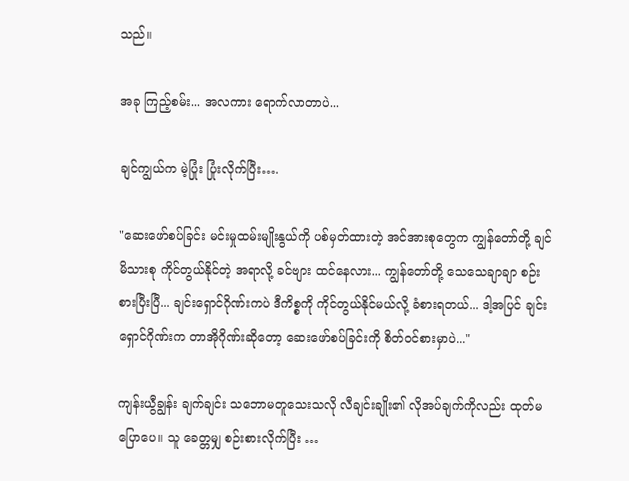သည်။

အခု ကြည့်စမ်း... အလကား ရောက်လာတာပဲ...

ချင်ကျွယ်က မဲ့ပြုံး ပြုံးလိုက်ပြီး….

"ဆေးဖော်စပ်ခြင်း မင်းမှုထမ်းမျိုးနွယ်ကို ပစ်မှတ်ထားတဲ့ အင်အားစုတွေက ကျွန်တော်တို့ ချင်မိသားစု ကိုင်တွယ်နိုင်တဲ့ အရာလို့ ခင်ဗျား ထင်နေလား... ကျွန်တော်တို့ သေသေချာချာ စဉ်းစားပြီးပြီ... ချင်းရှောင်ဂိုဏ်းကပဲ ဒီကိစ္စကို ကိုင်တွယ်နိုင်မယ်လို့ ခံစားရတယ်... ဒါ့အပြင် ချင်းရှောင်ဂိုဏ်းက တာအိုဂိုဏ်းဆိုတော့ ဆေးဖော်စပ်ခြင်းကို စိတ်ဝင်စားမှာပဲ..."

ကျန်းယွီချွန်း ချက်ချင်း သဘောမတူသေးသလို လီချင်းချိုး၏ လိုအပ်ချက်ကိုလည်း ထုတ်မပြောပေ။ သူ ခေတ္တမျှ စဉ်းစားလိုက်ပြီး …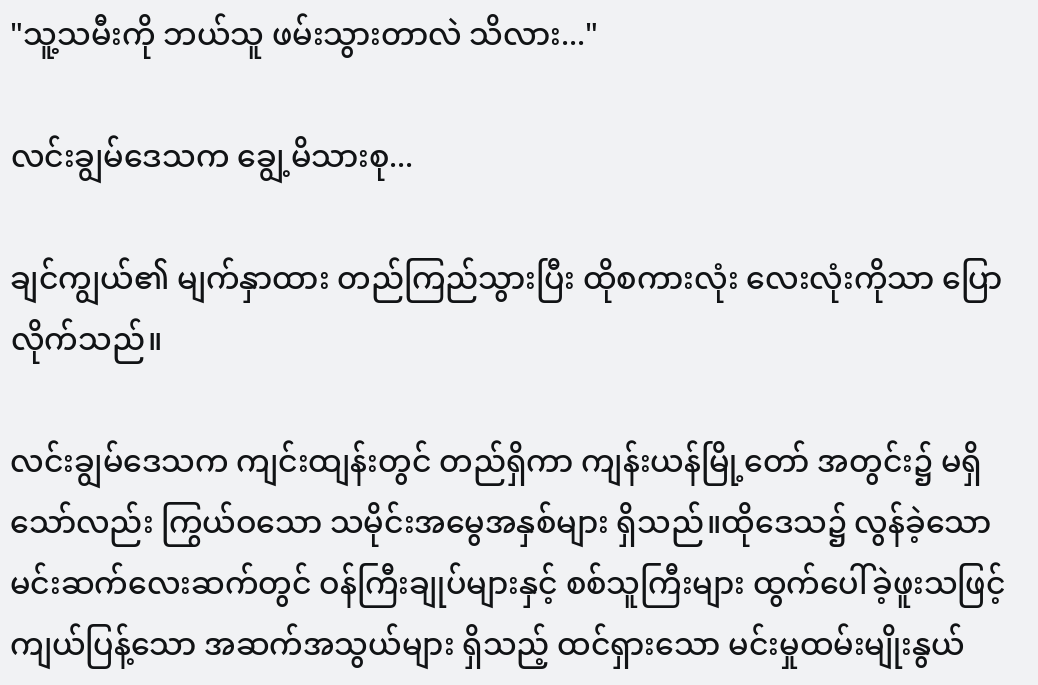"သူ့သမီးကို ဘယ်သူ ဖမ်းသွားတာလဲ သိလား..."

လင်းချွမ်ဒေသက ချွေ့မိသားစု...

ချင်ကျွယ်၏ မျက်နှာထား တည်ကြည်သွားပြီး ထိုစကားလုံး လေးလုံးကိုသာ ပြောလိုက်သည်။

လင်းချွမ်ဒေသက ကျင်းထျန်းတွင် တည်ရှိကာ ကျန်းယန်မြို့တော် အတွင်း၌ မရှိသော်လည်း ကြွယ်ဝသော သမိုင်းအမွေအနှစ်များ ရှိသည်။ထိုဒေသ၌ လွန်ခဲ့သော မင်းဆက်လေးဆက်တွင် ဝန်ကြီးချုပ်များနှင့် စစ်သူကြီးများ ထွက်ပေါ်ခဲ့ဖူးသဖြင့် ကျယ်ပြန့်သော အဆက်အသွယ်များ ရှိသည့် ထင်ရှားသော မင်းမှုထမ်းမျိုးနွယ်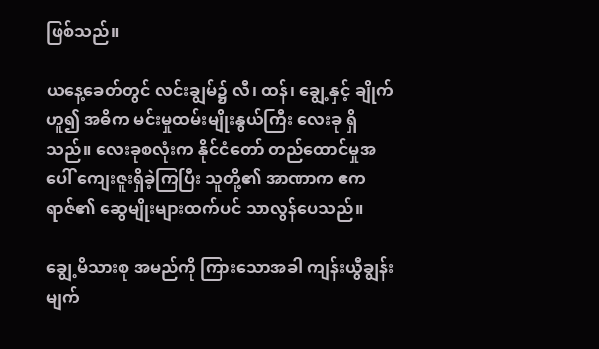ဖြစ်သည်။

ယနေ့ခေတ်တွင် လင်းချွမ်၌ လီ၊ ထန်၊ ချွေ့နှင့် ချိုက် ဟူ၍ အဓိက မင်းမှုထမ်းမျိုးနွယ်ကြီး လေးခု ရှိသည်။ လေးခုစလုံးက နိုင်ငံတော် တည်ထောင်မှုအပေါ် ကျေးဇူးရှိခဲ့ကြပြီး သူတို့၏ အာဏာက ဧကရာဇ်၏ ဆွေမျိုးများထက်ပင် သာလွန်ပေသည်။

ချွေ့မိသားစု အမည်ကို ကြားသောအခါ ကျန်းယွီချွန်း မျက်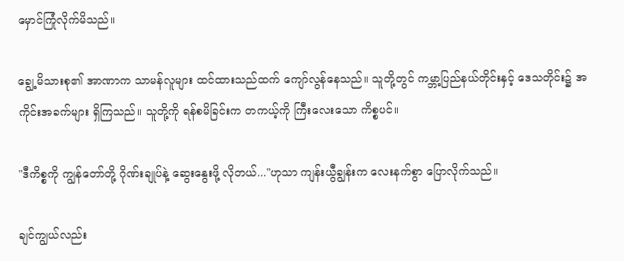မှောင်ကြုံလိုက်မိသည်။

ချွေ့မိသားစု၏ အာဏာက သာမန်လူများ ထင်ထားသည်ထက် ကျော်လွန်နေသည်။ သူတို့တွင် ကမ္ဘာ့ပြည်နယ်တိုင်းနှင့် ဒေသတိုင်း၌ အကိုင်းအခက်များ ရှိကြသည်။ သူတို့ကို ရန်စမိခြင်းက တကယ့်ကို ကြီးလေးသော ကိစ္စပင်။

"ဒီကိစ္စကို ကျွန်တော်တို့ ဂိုဏ်းချုပ်နဲ့ ဆွေးနွေးဖို့ လိုတယ်..."ဟုသာ ကျန်းယွီချွန်းက လေးနက်စွာ ပြောလိုက်သည်။

ချင်ကျွယ်လည်း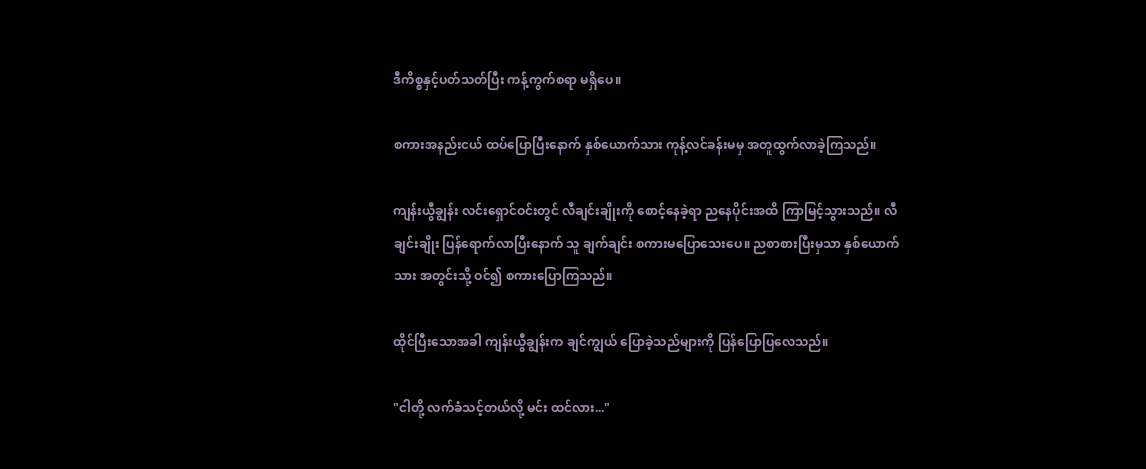ဒီကိစ္စနှင့်ပတ်သတ်ပြီး ကန့်ကွက်စရာ မရှိပေ။

စကားအနည်းငယ် ထပ်ပြောပြီးနောက် နှစ်ယောက်သား ကုန့်လင်ခန်းမမှ အတူထွက်လာခဲ့ကြသည်။

ကျန်းယွီချွန်း လင်းရှောင်ဝင်းတွင် လီချင်းချိုးကို စောင့်နေခဲ့ရာ ညနေပိုင်းအထိ ကြာမြင့်သွားသည်။ လီချင်းချိုး ပြန်ရောက်လာပြီးနောက် သူ ချက်ချင်း စကားမပြောသေးပေ။ ညစာစားပြီးမှသာ နှစ်ယောက်သား အတွင်းသို့ ဝင်၍ စကားပြောကြသည်။

ထိုင်ပြီးသောအခါ ကျန်းယွီချွန်းက ချင်ကျွယ် ပြောခဲ့သည်များကို ပြန်ပြောပြလေသည်။

"ငါတို့ လက်ခံသင့်တယ်လို့ မင်း ထင်လား..."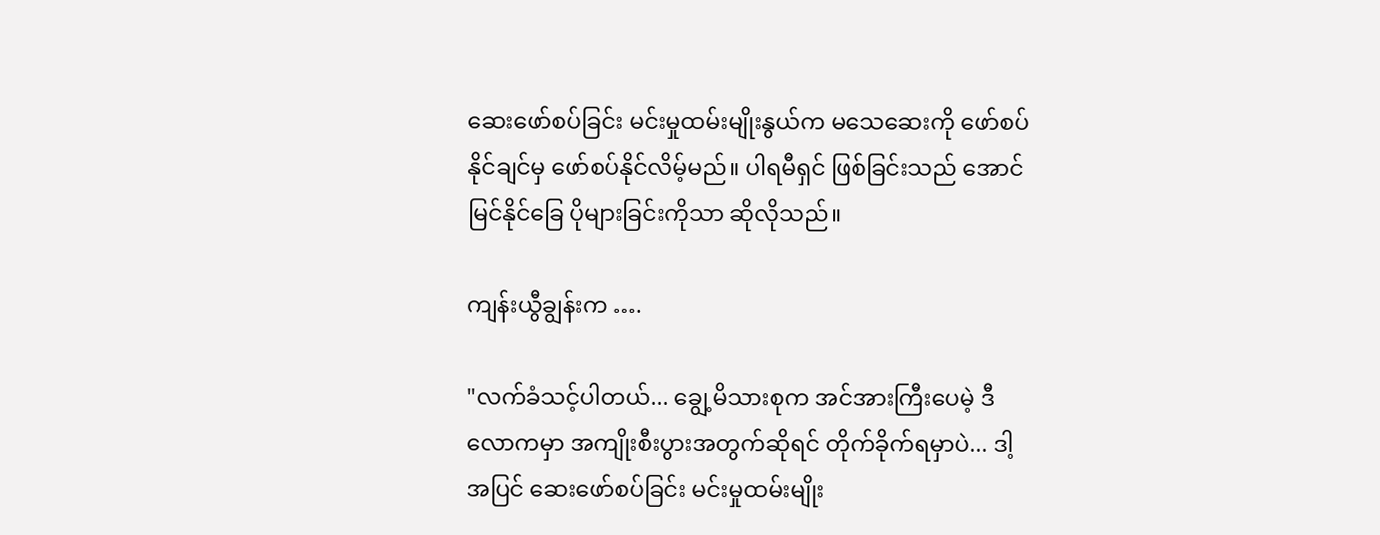ဆေးဖော်စပ်ခြင်း မင်းမှုထမ်းမျိုးနွယ်က မသေဆေးကို ဖော်စပ်နိုင်ချင်မှ ဖော်စပ်နိုင်လိမ့်မည်။ ပါရမီရှင် ဖြစ်ခြင်းသည် အောင်မြင်နိုင်ခြေ ပိုများခြင်းကိုသာ ဆိုလိုသည်။

ကျန်းယွီချွန်းက ….

"လက်ခံသင့်ပါတယ်... ချွေ့မိသားစုက အင်အားကြီးပေမဲ့ ဒီလောကမှာ အကျိုးစီးပွားအတွက်ဆိုရင် တိုက်ခိုက်ရမှာပဲ... ဒါ့အပြင် ဆေးဖော်စပ်ခြင်း မင်းမှုထမ်းမျိုး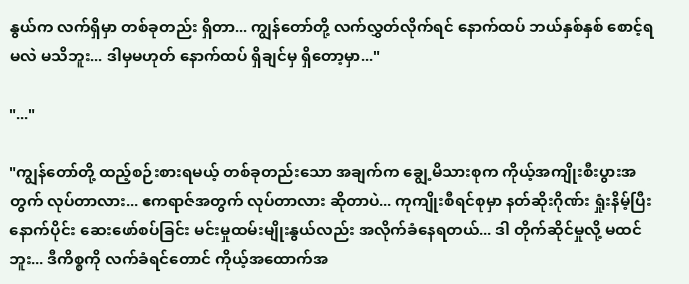နွယ်က လက်ရှိမှာ တစ်ခုတည်း ရှိတာ... ကျွန်တော်တို့ လက်လွှတ်လိုက်ရင် နောက်ထပ် ဘယ်နှစ်နှစ် စောင့်ရမလဲ မသိဘူး... ဒါမှမဟုတ် နောက်ထပ် ရှိချင်မှ ရှိတော့မှာ..."

"..."

"ကျွန်တော်တို့ ထည့်စဉ်းစားရမယ့် တစ်ခုတည်းသော အချက်က ချွေ့မိသားစုက ကိုယ့်အကျိုးစီးပွားအတွက် လုပ်တာလား... ဧကရာဇ်အတွက် လုပ်တာလား ဆိုတာပဲ... ကုကျိုးစီရင်စုမှာ နတ်ဆိုးဂိုဏ်း ရှုံးနိမ့်ပြီးနောက်ပိုင်း ဆေးဖော်စပ်ခြင်း မင်းမှုထမ်းမျိုးနွယ်လည်း အလိုက်ခံနေရတယ်... ဒါ တိုက်ဆိုင်မှုလို့ မထင်ဘူး... ဒီကိစ္စကို လက်ခံရင်တောင် ကိုယ့်အထောက်အ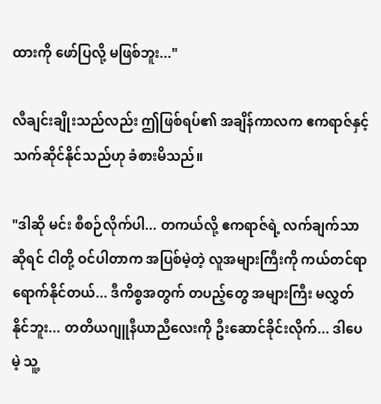ထားကို ဖော်ပြလို့ မဖြစ်ဘူး..."

လီချင်းချိုးသည်လည်း ဤဖြစ်ရပ်၏ အချိန်ကာလက ဧကရာဇ်နှင့် သက်ဆိုင်နိုင်သည်ဟု ခံစားမိသည်။

"ဒါဆို မင်း စီစဉ်လိုက်ပါ... တကယ်လို့ ဧကရာဇ်ရဲ့ လက်ချက်သာဆိုရင် ငါတို့ ဝင်ပါတာက အပြစ်မဲ့တဲ့ လူအများကြီးကို ကယ်တင်ရာ ရောက်နိုင်တယ်... ဒီကိစ္စအတွက် တပည့်တွေ အများကြီး မလွှတ်နိုင်ဘူး... တတိယဂျူနီယာညီလေးကို ဦးဆောင်ခိုင်းလိုက်... ဒါပေမဲ့ သူ့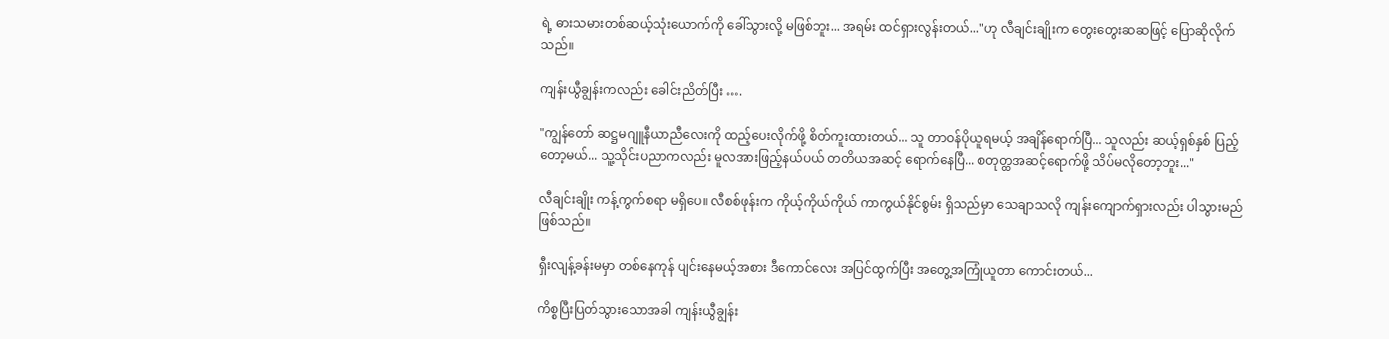ရဲ့ ဓားသမားတစ်ဆယ့်သုံးယောက်ကို ခေါ်သွားလို့ မဖြစ်ဘူး... အရမ်း ထင်ရှားလွန်းတယ်..."ဟု လီချင်းချိုးက တွေးတွေးဆဆဖြင့် ပြောဆိုလိုက်သည်။

ကျန်းယွီချွန်းကလည်း ခေါင်းညိတ်ပြီး ….

"ကျွန်တော် ဆဋ္ဌမဂျူနီယာညီလေးကို ထည့်ပေးလိုက်ဖို့ စိတ်ကူးထားတယ်... သူ တာဝန်ပိုယူရမယ့် အချိန်ရောက်ပြီ... သူလည်း ဆယ့်ရှစ်နှစ် ပြည့်တော့မယ်... သူ့သိုင်းပညာကလည်း မူလအားဖြည့်နယ်ပယ် တတိယအဆင့် ရောက်နေပြီ... စတုတ္ထအဆင့်ရောက်ဖို့ သိပ်မလိုတော့ဘူး..."

လီချင်းချိုး ကန့်ကွက်စရာ မရှိပေ။ လီစစ်ဖုန်းက ကိုယ့်ကိုယ်ကိုယ် ကာကွယ်နိုင်စွမ်း ရှိသည်မှာ သေချာသလို ကျန်းကျောက်ရှားလည်း ပါသွားမည် ဖြစ်သည်။

ရှီးလျန့်ခန်းမမှာ တစ်နေကုန် ပျင်းနေမယ့်အစား ဒီကောင်လေး အပြင်ထွက်ပြီး အတွေ့အကြုံယူတာ ကောင်းတယ်...

ကိစ္စပြီးပြတ်သွားသောအခါ ကျန်းယွီချွန်း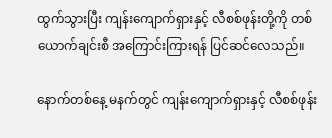ထွက်သွားပြီး ကျန်းကျောက်ရှားနှင့် လီစစ်ဖုန်းတို့ကို တစ်ယောက်ချင်းစီ အကြောင်းကြားရန် ပြင်ဆင်လေသည်။

နောက်တစ်နေ့ မနက်တွင် ကျန်းကျောက်ရှားနှင့် လီစစ်ဖုန်း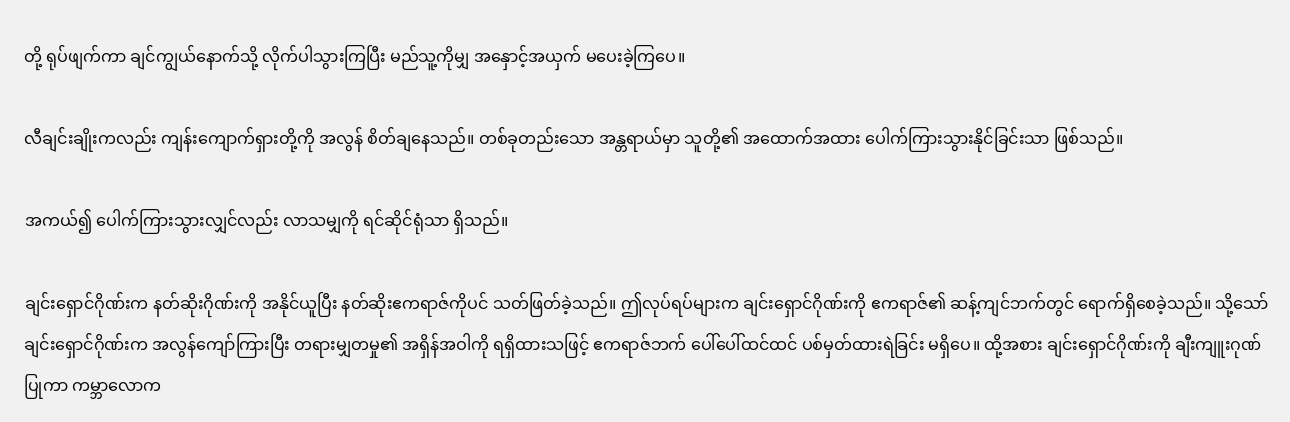တို့ ရုပ်ဖျက်ကာ ချင်ကျွယ်နောက်သို့ လိုက်ပါသွားကြပြီး မည်သူ့ကိုမျှ အနှောင့်အယှက် မပေးခဲ့ကြပေ။

လီချင်းချိုးကလည်း ကျန်းကျောက်ရှားတို့ကို အလွန် စိတ်ချနေသည်။ တစ်ခုတည်းသော အန္တရာယ်မှာ သူတို့၏ အထောက်အထား ပေါက်ကြားသွားနိုင်ခြင်းသာ ဖြစ်သည်။

အကယ်၍ ပေါက်ကြားသွားလျှင်လည်း လာသမျှကို ရင်ဆိုင်ရုံသာ ရှိသည်။

ချင်းရှောင်ဂိုဏ်းက နတ်ဆိုးဂိုဏ်းကို အနိုင်ယူပြီး နတ်ဆိုးဧကရာဇ်ကိုပင် သတ်ဖြတ်ခဲ့သည်။ ဤလုပ်ရပ်များက ချင်းရှောင်ဂိုဏ်းကို ဧကရာဇ်၏ ဆန့်ကျင်ဘက်တွင် ရောက်ရှိစေခဲ့သည်။ သို့သော် ချင်းရှောင်ဂိုဏ်းက အလွန်ကျော်ကြားပြီး တရားမျှတမှု၏ အရှိန်အဝါကို ရရှိထားသဖြင့် ဧကရာဇ်ဘက် ပေါ်ပေါ်ထင်ထင် ပစ်မှတ်ထားရဲခြင်း မရှိပေ။ ထို့အစား ချင်းရှောင်ဂိုဏ်းကို ချီးကျူးဂုဏ်ပြုကာ ကမ္ဘာလောက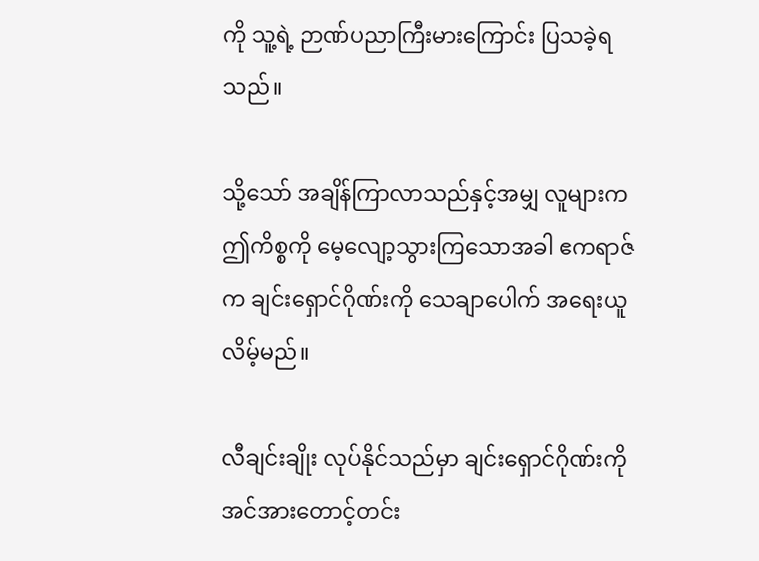ကို သူ့ရဲ့ ဉာဏ်ပညာကြီးမားကြောင်း ပြသခဲ့ရသည်။

သို့သော် အချိန်ကြာလာသည်နှင့်အမျှ လူများက ဤကိစ္စကို မေ့လျော့သွားကြသောအခါ ဧကရာဇ်က ချင်းရှောင်ဂိုဏ်းကို သေချာပေါက် အရေးယူလိမ့်မည်။

လီချင်းချိုး လုပ်နိုင်သည်မှာ ချင်းရှောင်ဂိုဏ်းကို အင်အားတောင့်တင်း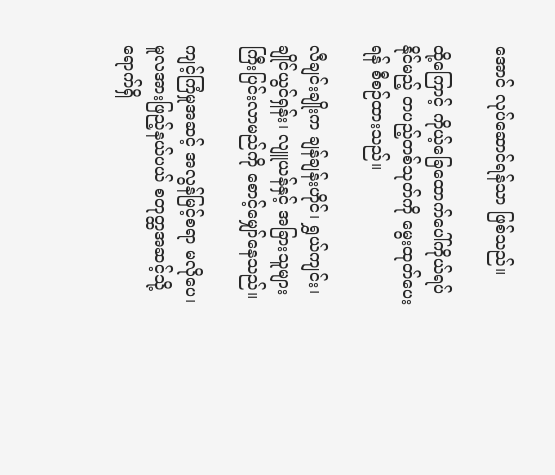အောင် လုပ်ဆောင်ရန်သာ ဖြစ်သည်။

ထို့ကြောင့် ကိုယ့်ခြေထောက်ပေါ်ကိုယ်ရပ်နိုင်မည့် တပည့်တစ်သုတ်ကို မွေးထုတ်ပေးရန် စီစဉ်ထားသည်။

လီချင်းချိုးက ချန်ချန်းဟိုင်၊ ရွှယ်ကျင်း၊ ချိုင်ယွင်ရှန်း၊ လျူယန်နှင့် အခြားသူများ ကြီးပြင်းလာမည်ကို စောင့်မျှော်နေသည်။

ကျင့်ကြံမှုအဆင့် အလွန်မြင့်စရာ မလိုပေ၊ မူလအားဖြည့်နယ်ပယ် စတုတ္ထအဆင့်သို့ ရောက်ရှိ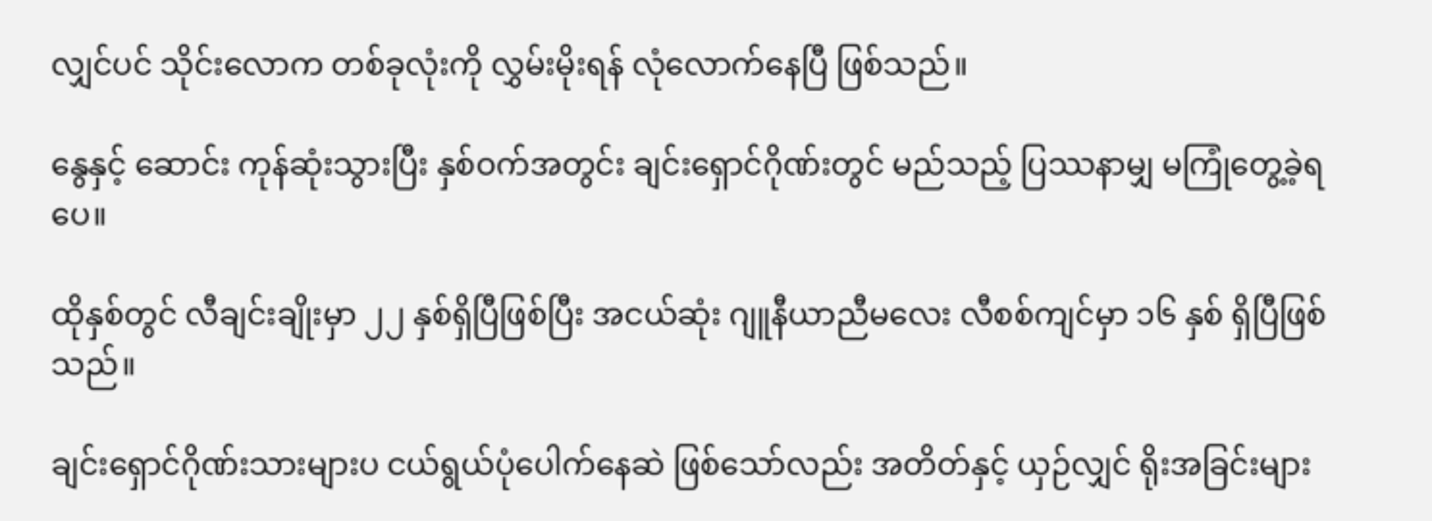လျှင်ပင် သိုင်းလောက တစ်ခုလုံးကို လွှမ်းမိုးရန် လုံလောက်နေပြီ ဖြစ်သည်။

နွေနှင့် ဆောင်း ကုန်ဆုံးသွားပြီး နှစ်ဝက်အတွင်း ချင်းရှောင်ဂိုဏ်းတွင် မည်သည့် ပြဿနာမျှ မကြုံတွေ့ခဲ့ရပေ။

ထိုနှစ်တွင် လီချင်းချိုးမှာ ၂၂ နှစ်ရှိပြီဖြစ်ပြီး အငယ်ဆုံး ဂျူနီယာညီမလေး လီစစ်ကျင်မှာ ၁၆ နှစ် ရှိပြီဖြစ်သည်။

ချင်းရှောင်ဂိုဏ်းသားများပ ငယ်ရွယ်ပုံပေါက်နေဆဲ ဖြစ်သော်လည်း အတိတ်နှင့် ယှဉ်လျှင် ရိုးအခြင်းများ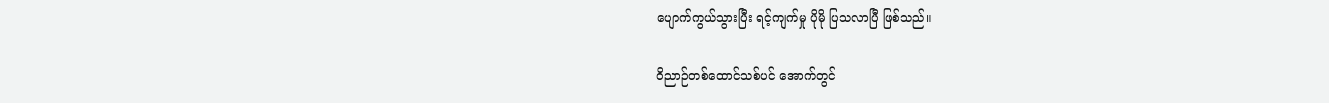ပျောက်ကွယ်သွားပြီး ရင့်ကျက်မှု ပိုမို ပြသလာပြီ ဖြစ်သည်။

ဝိညာဉ်တစ်ထောင်သစ်ပင် အောက်တွင်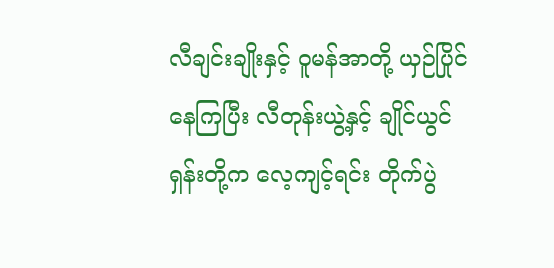လီချင်းချိုးနှင့် ဝူမန်အာတို့ ယှဉ်ပြိုင်နေကြပြီး လီတုန်းယွဲ့နှင့် ချိုင်ယွင်ရှန်းတို့က လေ့ကျင့်ရင်း တိုက်ပွဲ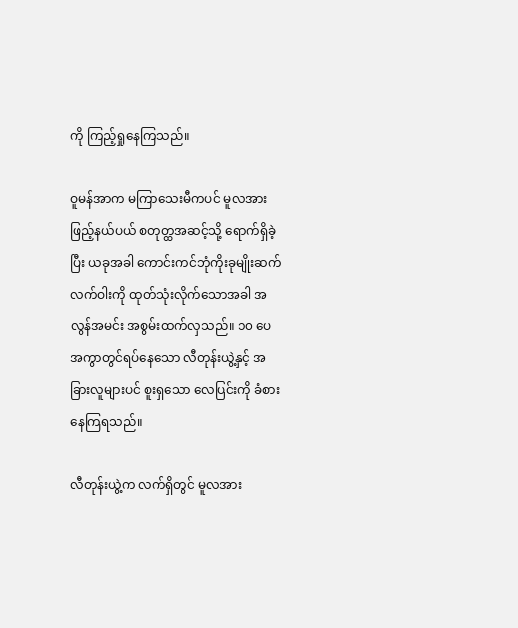ကို ကြည့်ရှုနေကြသည်။

ဝူမန်အာက မကြာသေးမီကပင် မူလအားဖြည့်နယ်ပယ် စတုတ္ထအဆင့်သို့ ရောက်ရှိခဲ့ပြီး ယခုအခါ ကောင်းကင်ဘုံကိုးခုမျိုးဆက်လက်ဝါးကို ထုတ်သုံးလိုက်သောအခါ အလွန်အမင်း အစွမ်းထက်လှသည်။ ၁၀ ပေအကွာတွင်ရပ်နေသော လီတုန်းယွဲ့နှင့် အခြားလူများပင် စူးရှသော လေပြင်းကို ခံစားနေကြရသည်။

လီတုန်းယွဲ့က လက်ရှိတွင် မူလအား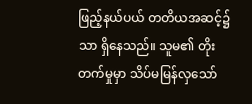ဖြည့်နယ်ပယ် တတိယအဆင့်၌သာ ရှိနေသည်။ သူမ၏ တိုးတက်မှုမှာ သိပ်မမြန်လှသော်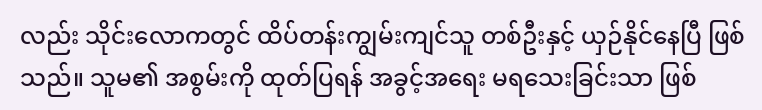လည်း သိုင်းလောကတွင် ထိပ်တန်းကျွမ်းကျင်သူ တစ်ဦးနှင့် ယှဉ်နိုင်နေပြီ ဖြစ်သည်။ သူမ၏ အစွမ်းကို ထုတ်ပြရန် အခွင့်အရေး မရသေးခြင်းသာ ဖြစ်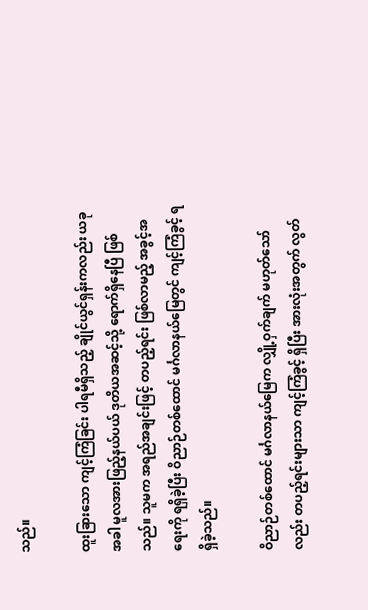သည်။

ထူးခြားသော ကျင့်ကြံခြင်း ပါရမီရှိသည့် ချိုင်ယွင်ရှန်းကလည်း ယခုအခါ မူလအားဖြည့်နယ်ပယ် ဒုတိယအဆင့်သို့ ရောက်ရှိနေပြီ ဖြစ်သည်။ သူမက အရည်အချင်းဖြင့် တပည့်ရင်း ဖြစ်လာမည့် အခွင့်အရေးကို ရရှိခဲ့ပြီး ဝိညာဉ်တစ်ထောင် မင်္ဂလာနယ်မြေတွင် ကျင့်ကြံခွင့် ရရှိခဲ့သည်။

ဝိညာဉ်တစ်ထောင် မင်္ဂလာနယ်မြေက လျှို့ဝှက်ချက် မဟုတ်သော်လည်း တပည့်ရင်းများသာ ကျင့်ကြံခွင့် ရှိပြီး အားလုံးအတွက် လွတ်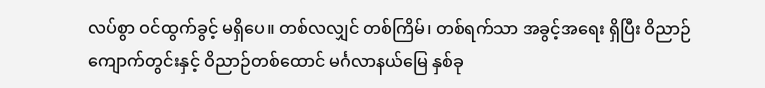လပ်စွာ ဝင်ထွက်ခွင့် မရှိပေ။ တစ်လလျှင် တစ်ကြိမ်၊ တစ်ရက်သာ အခွင့်အရေး ရှိပြီး ဝိညာဉ်ကျောက်တွင်းနှင့် ဝိညာဉ်တစ်ထောင် မင်္ဂလာနယ်မြေ နှစ်ခု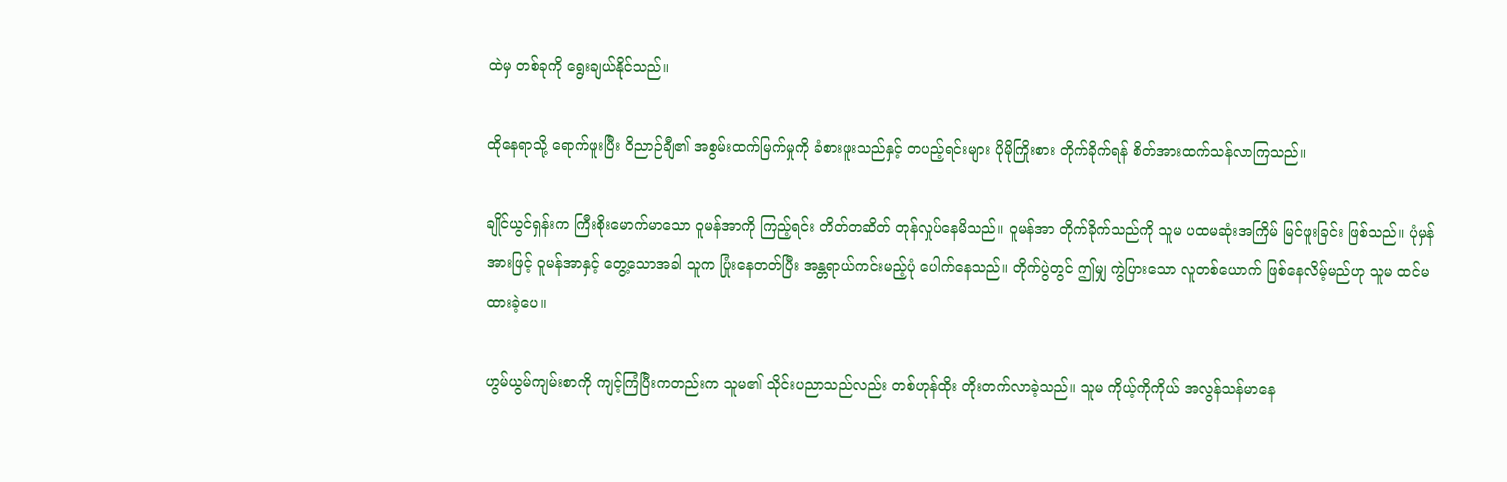ထဲမှ တစ်ခုကို ရွေးချယ်နိုင်သည်။

ထိုနေရာသို့ ရောက်ဖူးပြီး ဝိညာဉ်ချီ၏ အစွမ်းထက်မြက်မှုကို ခံစားဖူးသည်နှင့် တပည့်ရင်းများ ပိုမိုကြိုးစား တိုက်ခိုက်ရန် စိတ်အားထက်သန်လာကြသည်။

ချိုင်ယွင်ရှန်းက ကြီးစိုးမောက်မာသော ဝူမန်အာကို ကြည့်ရင်း တိတ်တဆိတ် တုန်လှုပ်နေမိသည်။ ဝူမန်အာ တိုက်ခိုက်သည်ကို သူမ ပထမဆုံးအကြိမ် မြင်ဖူးခြင်း ဖြစ်သည်။ ပုံမှန်အားဖြင့် ဝူမန်အာနှင့် တွေ့သောအခါ သူက ပြုံးနေတတ်ပြီး အန္တရာယ်ကင်းမည့်ပုံ ပေါက်နေသည်။ တိုက်ပွဲတွင် ဤမျှ ကွဲပြားသော လူတစ်ယောက် ဖြစ်နေလိမ့်မည်ဟု သူမ ထင်မထားခဲ့ပေ။

ဟွမ်ယွမ်ကျမ်းစာကို ကျင့်ကြံပြီးကတည်းက သူမ၏ သိုင်းပညာသည်လည်း တစ်ဟုန်ထိုး တိုးတက်လာခဲ့သည်။ သူမ ကိုယ့်ကိုကိုယ် အလွန်သန်မာနေ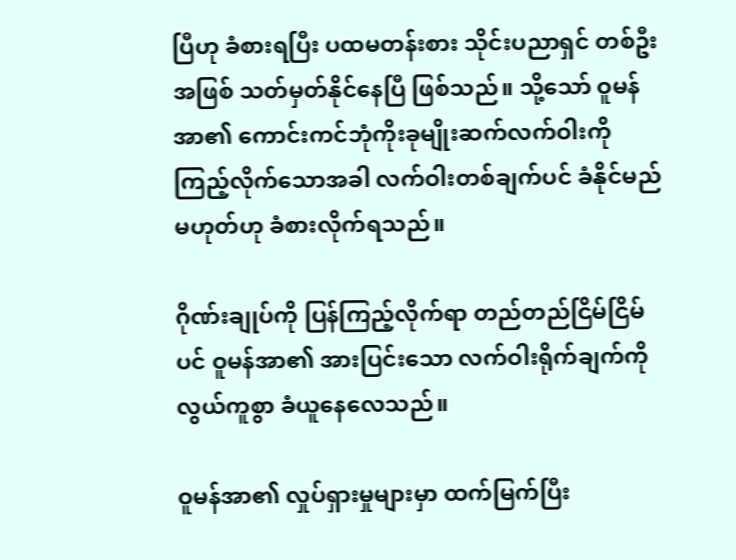ပြီဟု ခံစားရပြီး ပထမတန်းစား သိုင်းပညာရှင် တစ်ဦးအဖြစ် သတ်မှတ်နိုင်နေပြီ ဖြစ်သည်။ သို့သော် ဝူမန်အာ၏ ကောင်းကင်ဘုံကိုးခုမျိုးဆက်လက်ဝါးကို ကြည့်လိုက်သောအခါ လက်ဝါးတစ်ချက်ပင် ခံနိုင်မည်မဟုတ်ဟု ခံစားလိုက်ရသည်။

ဂိုဏ်းချုပ်ကို ပြန်ကြည့်လိုက်ရာ တည်တည်ငြိမ်ငြိမ်ပင် ဝူမန်အာ၏ အားပြင်းသော လက်ဝါးရိုက်ချက်ကို လွယ်ကူစွာ ခံယူနေလေသည်။

ဝူမန်အာ၏ လှုပ်ရှားမှုများမှာ ထက်မြက်ပြီး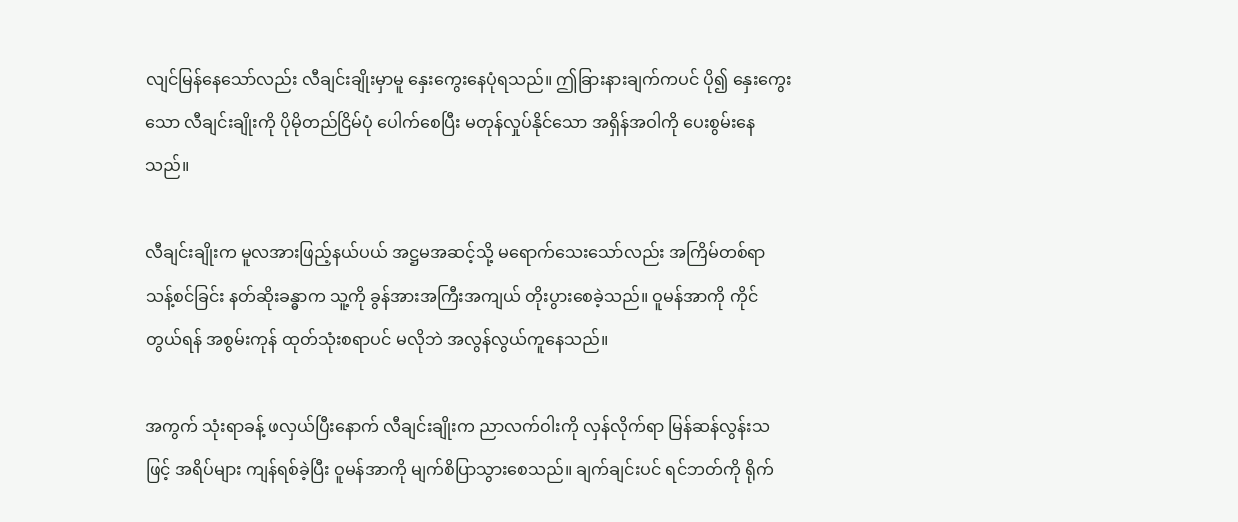လျင်မြန်နေသော်လည်း လီချင်းချိုးမှာမူ နှေးကွေးနေပုံရသည်။ ဤခြားနားချက်ကပင် ပို၍ နှေးကွေးသော လီချင်းချိုးကို ပိုမိုတည်ငြိမ်ပုံ ပေါက်စေပြီး မတုန်လှုပ်နိုင်သော အရှိန်အဝါကို ပေးစွမ်းနေသည်။

လီချင်းချိုးက မူလအားဖြည့်နယ်ပယ် အဋ္ဌမအဆင့်သို့ မရောက်သေးသော်လည်း အကြိမ်တစ်ရာသန့်စင်ခြင်း နတ်ဆိုးခန္ဓာက သူ့ကို ခွန်အားအကြီးအကျယ် တိုးပွားစေခဲ့သည်။ ဝူမန်အာကို ကိုင်တွယ်ရန် အစွမ်းကုန် ထုတ်သုံးစရာပင် မလိုဘဲ အလွန်လွယ်ကူနေသည်။

အကွက် သုံးရာခန့် ဖလှယ်ပြီးနောက် လီချင်းချိုးက ညာလက်ဝါးကို လှန်လိုက်ရာ မြန်ဆန်လွန်းသဖြင့် အရိပ်များ ကျန်ရစ်ခဲ့ပြီး ဝူမန်အာကို မျက်စိပြာသွားစေသည်။ ချက်ချင်းပင် ရင်ဘတ်ကို ရိုက်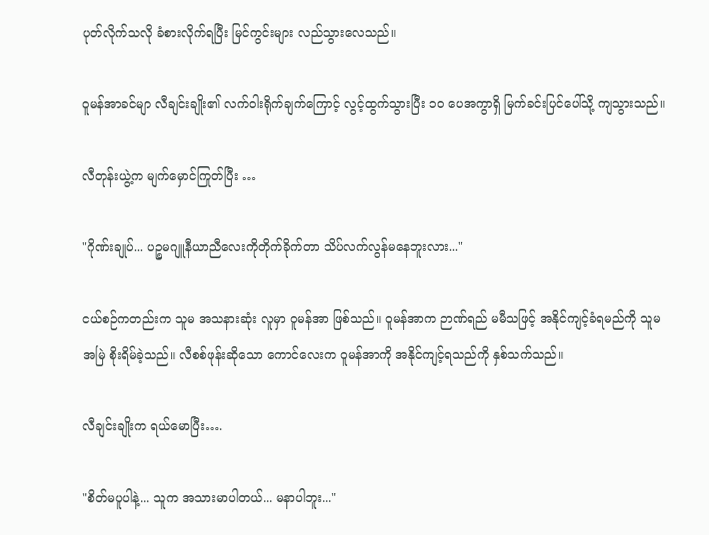ပုတ်လိုက်သလို ခံစားလိုက်ရပြီး မြင်ကွင်းများ လည်သွားလေသည်။

ဝူမန်အာခင်မျာ လီချင်းချိုး၏ လက်ဝါးရိုက်ချက်ကြောင့် လွင့်ထွက်သွားပြီး ၁၀ ပေအကွာရှိ မြက်ခင်းပြင်ပေါ်သို့ ကျသွားသည်။

လီတုန်းယွဲ့က မျက်မှောင်ကြုတ်ပြီး …

"ဂိုဏ်းချုပ်... ပဉ္စမဂျူနီယာညီလေးကိုတိုက်ခိုက်တာ သိပ်လက်လွန်မနေဘူးလား..."

ငယ်စဉ်ကတည်းက သူမ အသနားဆုံး လူမှာ ဝူမန်အာ ဖြစ်သည်။ ဝူမန်အာက ဉာဏ်ရည် မမီသဖြင့် အနိုင်ကျင့်ခံရမည်ကို သူမ အမြဲ စိုးရိမ်ခဲ့သည်။ လီစစ်ဖုန်းဆိုသော ကောင်လေးက ဝူမန်အာကို အနိုင်ကျင့်ရသည်ကို နှစ်သက်သည်။

လီချင်းချိုးက ရယ်မောပြီး….

"စိတ်မပူပါနဲ့... သူက အသားမာပါတယ်... မနာပါဘူး..."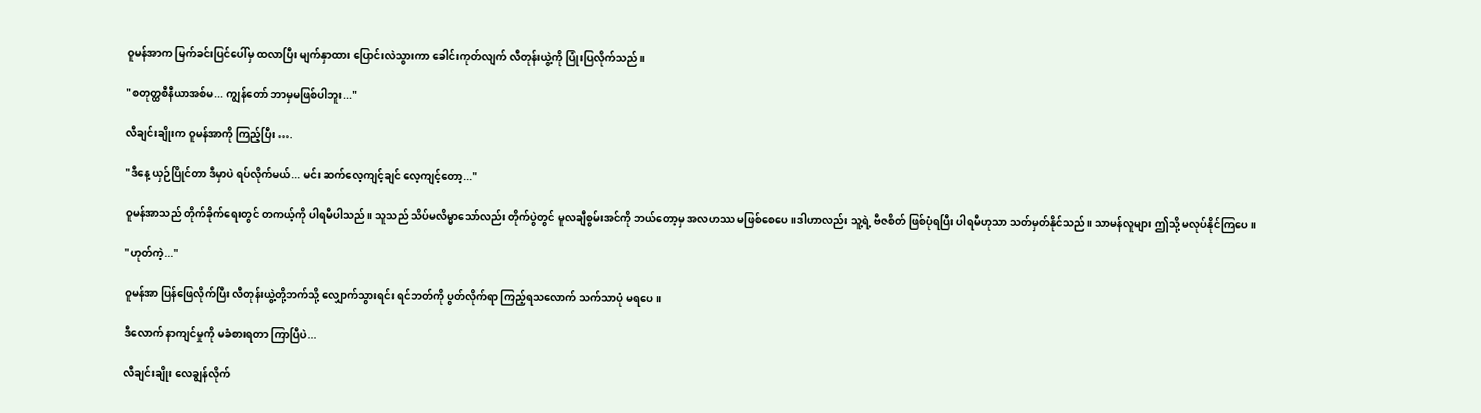ဝူမန်အာက မြက်ခင်းပြင်ပေါ်မှ ထလာပြီး မျက်နှာထား ပြောင်းလဲသွားကာ ခေါင်းကုတ်လျက် လီတုန်းယွဲ့ကို ပြုံးပြလိုက်သည်။

"စတုတ္ထစီနီယာအစ်မ... ကျွန်တော် ဘာမှမဖြစ်ပါဘူး..."

လီချင်းချိုးက ဝူမန်အာကို ကြည့်ပြီး ….

"ဒီနေ့ ယှဉ်ပြိုင်တာ ဒီမှာပဲ ရပ်လိုက်မယ်... မင်း ဆက်လေ့ကျင့်ချင် လေ့ကျင့်တော့..."

ဝူမန်အာသည် တိုက်ခိုက်ရေးတွင် တကယ့်ကို ပါရမီပါသည်။ သူသည် သိပ်မလိမ္မာသော်လည်း တိုက်ပွဲတွင် မူလချီစွမ်းအင်ကို ဘယ်တော့မှ အလဟဿ မဖြစ်စေပေ။ဒါဟာလည်း သူ့ရဲ့ ဗီဇစိတ် ဖြစ်ပုံရပြီး ပါရမီဟုသာ သတ်မှတ်နိုင်သည်။ သာမန်လူများ ဤသို့ မလုပ်နိုင်ကြပေ။

"ဟုတ်ကဲ့..."

ဝူမန်အာ ပြန်ဖြေလိုက်ပြီး လီတုန်းယွဲ့တို့ဘက်သို့ လျှောက်သွားရင်း ရင်ဘတ်ကို ပွတ်လိုက်ရာ ကြည့်ရသလောက် သက်သာပုံ မရပေ။

ဒီလောက် နာကျင်မှုကို မခံစားရတာ ကြာပြီပဲ...

လီချင်းချိုး လေချွန်လိုက်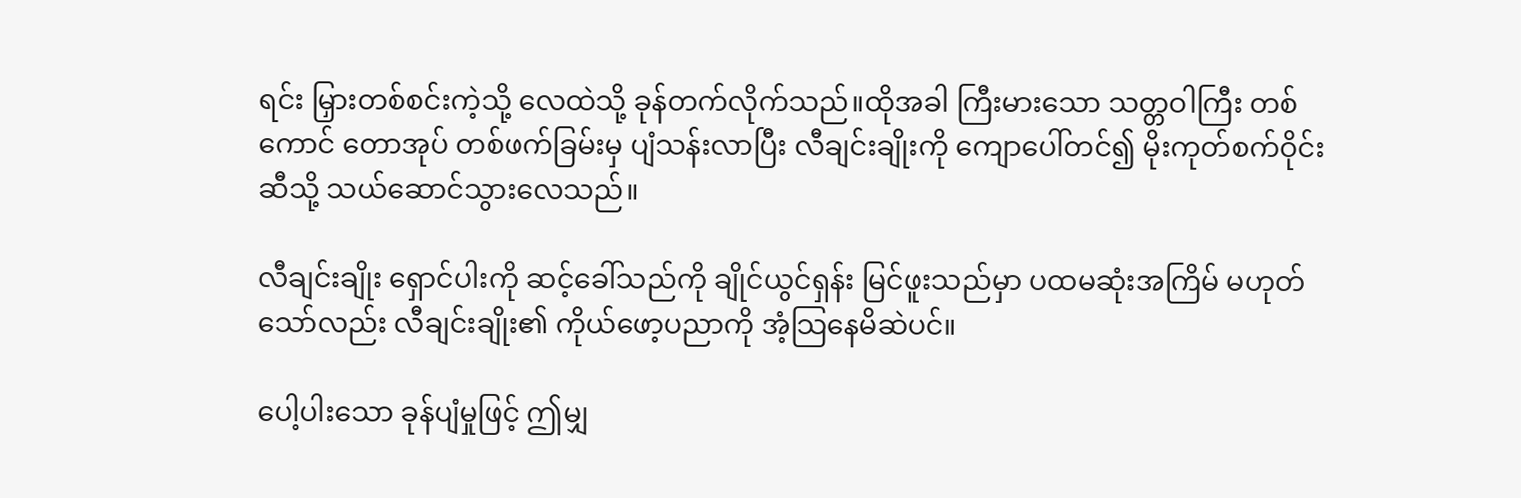ရင်း မြှားတစ်စင်းကဲ့သို့ လေထဲသို့ ခုန်တက်လိုက်သည်။ထိုအခါ ကြီးမားသော သတ္တဝါကြီး တစ်ကောင် တောအုပ် တစ်ဖက်ခြမ်းမှ ပျံသန်းလာပြီး လီချင်းချိုးကို ကျောပေါ်တင်၍ မိုးကုတ်စက်ဝိုင်းဆီသို့ သယ်ဆောင်သွားလေသည်။

လီချင်းချိုး ရှောင်ပါးကို ဆင့်ခေါ်သည်ကို ချိုင်ယွင်ရှန်း မြင်ဖူးသည်မှာ ပထမဆုံးအကြိမ် မဟုတ်သော်လည်း လီချင်းချိုး၏ ကိုယ်ဖော့ပညာကို အံ့သြနေမိဆဲပင်။

ပေါ့ပါးသော ခုန်ပျံမှုဖြင့် ဤမျှ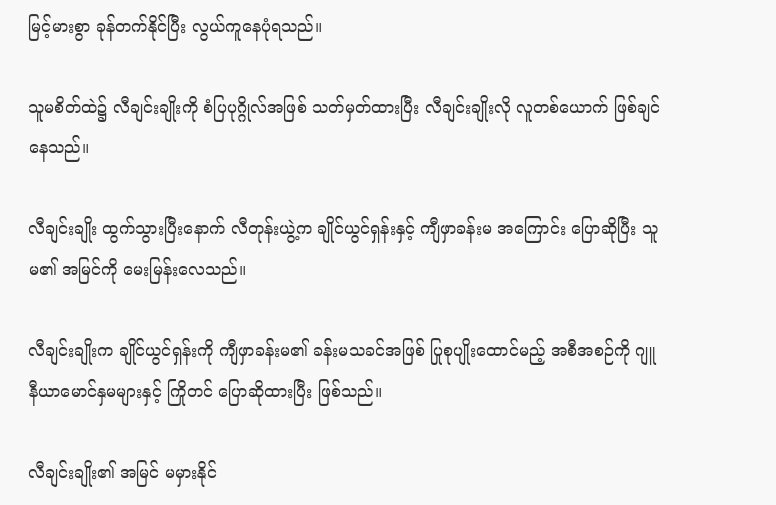မြင့်မားစွာ ခုန်တက်နိုင်ပြီး လွယ်ကူနေပုံရသည်။

သူမစိတ်ထဲ၌ လီချင်းချိုးကို စံပြပုဂ္ဂိုလ်အဖြစ် သတ်မှတ်ထားပြီး လီချင်းချိုးလို လူတစ်ယောက် ဖြစ်ချင်နေသည်။

လီချင်းချိုး ထွက်သွားပြီးနောက် လီတုန်းယွဲ့က ချိုင်ယွင်ရှန်းနှင့် ကျီဖှာခန်းမ အကြောင်း ပြောဆိုပြီး သူမ၏ အမြင်ကို မေးမြန်းလေသည်။

လီချင်းချိုးက ချိုင်ယွင်ရှန်းကို ကျီဖှာခန်းမ၏ ခန်းမသခင်အဖြစ် ပြုစုပျိုးထောင်မည့် အစီအစဉ်ကို ဂျူနီယာမောင်နှမများနှင့် ကြိုတင် ပြောဆိုထားပြီး ဖြစ်သည်။

လီချင်းချိုး၏ အမြင် မမှားနိုင်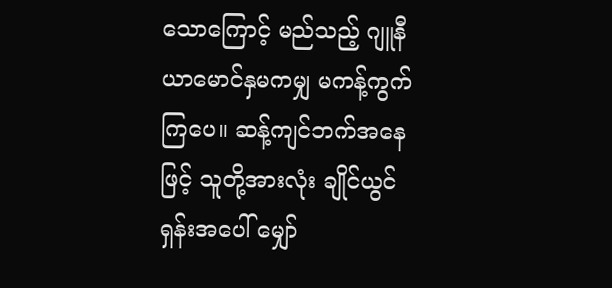သောကြောင့် မည်သည့် ဂျူနီယာမောင်နှမကမျှ မကန့်ကွက်ကြပေ။ ဆန့်ကျင်ဘက်အနေဖြင့် သူတို့အားလုံး ချိုင်ယွင်ရှန်းအပေါ် မျှော်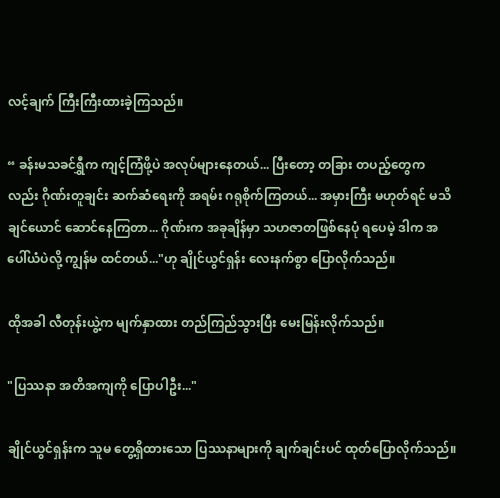လင့်ချက် ကြီးကြီးထားခဲ့ကြသည်။

“ ခန်းမသခင်ရွှီက ကျင့်ကြံဖို့ပဲ အလုပ်များနေတယ်... ပြီးတော့ တခြား တပည့်တွေကလည်း ဂိုဏ်းတူချင်း ဆက်ဆံရေးကို အရမ်း ဂရုစိုက်ကြတယ်... အမှားကြီး မဟုတ်ရင် မသိချင်ယောင် ဆောင်နေကြတာ... ဂိုဏ်းက အခုချိန်မှာ သဟဇာတဖြစ်နေပုံ ရပေမဲ့ ဒါက အပေါ်ယံပဲလို့ ကျွန်မ ထင်တယ်..."ဟု ချိုင်ယွင်ရှန်း လေးနက်စွာ ပြောလိုက်သည်။

ထိုအခါ လီတုန်းယွဲ့က မျက်နှာထား တည်ကြည်သွားပြီး မေးမြန်းလိုက်သည်။

"ပြဿနာ အတိအကျကို ပြောပါဦး..."

ချိုင်ယွင်ရှန်းက သူမ တွေ့ရှိထားသော ပြဿနာများကို ချက်ချင်းပင် ထုတ်ပြောလိုက်သည်။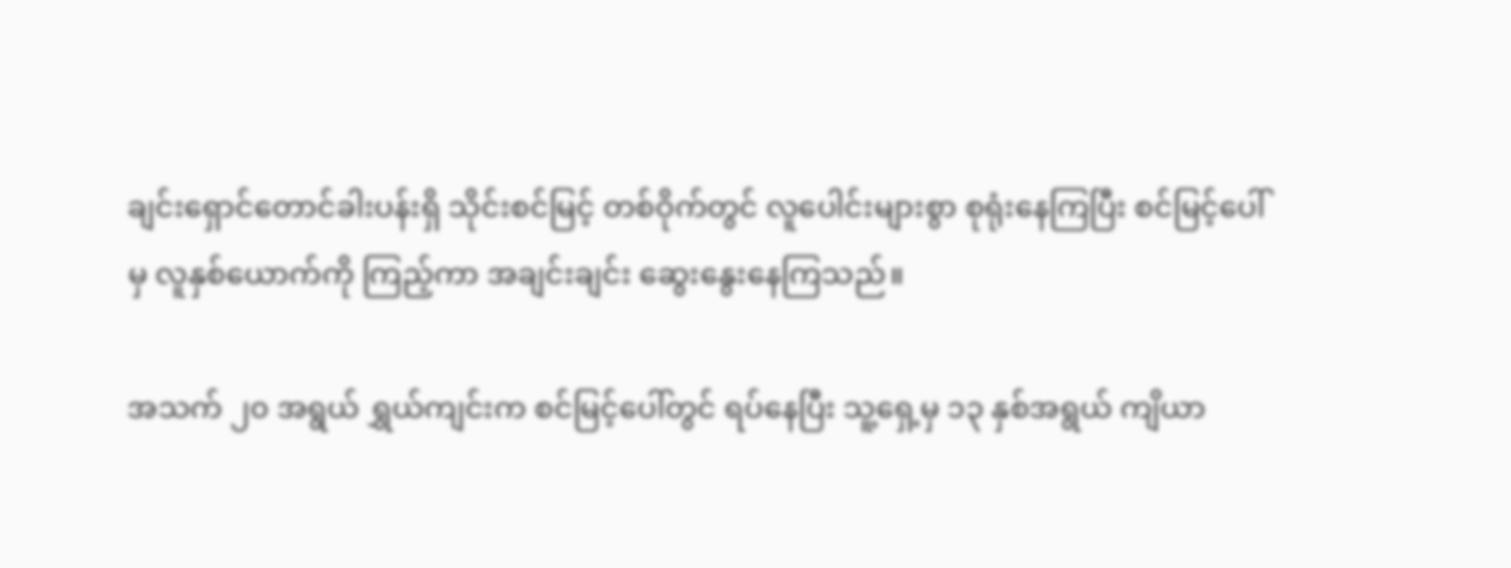ချင်းရှောင်တောင်ခါးပန်းရှိ သိုင်းစင်မြင့် တစ်ဝိုက်တွင် လူပေါင်းများစွာ စုရုံးနေကြပြီး စင်မြင့်ပေါ်မှ လူနှစ်ယောက်ကို ကြည့်ကာ အချင်းချင်း ဆွေးနွေးနေကြသည်။

အသက် ၂၀ အရွယ် ရွှယ်ကျင်းက စင်မြင့်ပေါ်တွင် ရပ်နေပြီး သူ့ရှေ့မှ ၁၃ နှစ်အရွယ် ကျိယာ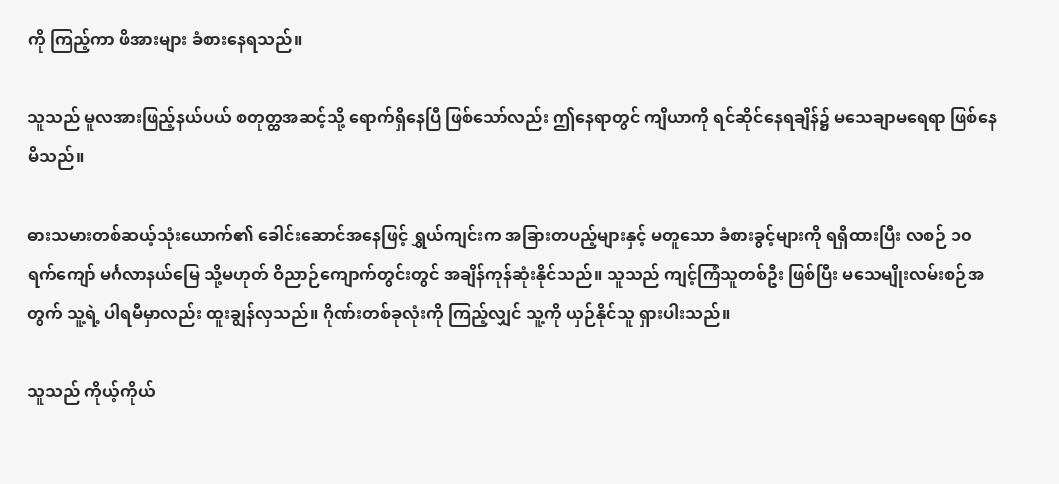ကို ကြည့်ကာ ဖိအားများ ခံစားနေရသည်။

သူသည် မူလအားဖြည့်နယ်ပယ် စတုတ္ထအဆင့်သို့ ရောက်ရှိနေပြီ ဖြစ်သော်လည်း ဤနေရာတွင် ကျိယာကို ရင်ဆိုင်နေရချိန်၌ မသေချာမရေရာ ဖြစ်နေမိသည်။

ဓားသမားတစ်ဆယ့်သုံးယောက်၏ ခေါင်းဆောင်အနေဖြင့် ရွှယ်ကျင်းက အခြားတပည့်များနှင့် မတူသော ခံစားခွင့်များကို ရရှိထားပြီး လစဉ် ၁၀ ရက်ကျော် မင်္ဂလာနယ်မြေ သို့မဟုတ် ဝိညာဉ်ကျောက်တွင်းတွင် အချိန်ကုန်ဆုံးနိုင်သည်။ သူသည် ကျင့်ကြံသူတစ်ဦး ဖြစ်ပြီး မသေမျိုးလမ်းစဉ်အတွက် သူ့ရဲ့ ပါရမီမှာလည်း ထူးချွန်လှသည်။ ဂိုဏ်းတစ်ခုလုံးကို ကြည့်လျှင် သူ့ကို ယှဉ်နိုင်သူ ရှားပါးသည်။

သူသည် ကိုယ့်ကိုယ်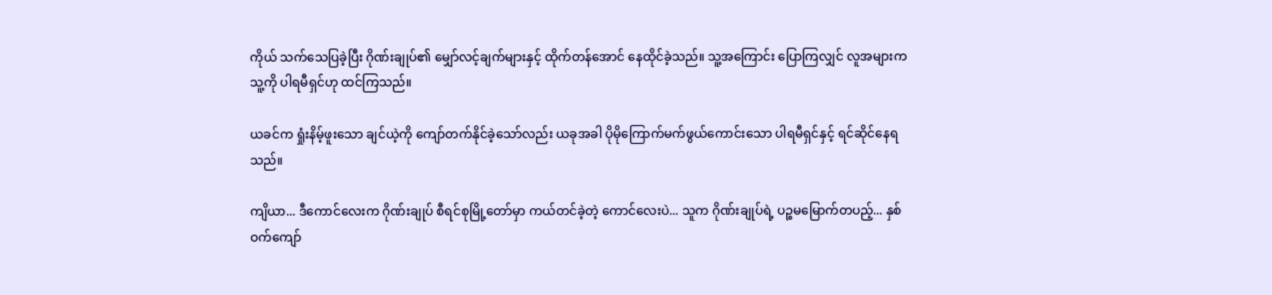ကိုယ် သက်သေပြခဲ့ပြီး ဂိုဏ်းချုပ်၏ မျှော်လင့်ချက်များနှင့် ထိုက်တန်အောင် နေထိုင်ခဲ့သည်။ သူ့အကြောင်း ပြောကြလျှင် လူအများက သူ့ကို ပါရမီရှင်ဟု ထင်ကြသည်။

ယခင်က ရှုံးနိမ့်ဖူးသော ချင်ယဲ့ကို ကျော်တက်နိုင်ခဲ့သော်လည်း ယခုအခါ ပိုမိုကြောက်မက်ဖွယ်ကောင်းသော ပါရမီရှင်နှင့် ရင်ဆိုင်နေရသည်။

ကျိယာ... ဒီကောင်လေးက ဂိုဏ်းချုပ် စီရင်စုမြို့တော်မှာ ကယ်တင်ခဲ့တဲ့ ကောင်လေးပဲ... သူက ဂိုဏ်းချုပ်ရဲ့ ပဉ္စမမြောက်တပည့်... နှစ်ဝက်ကျော်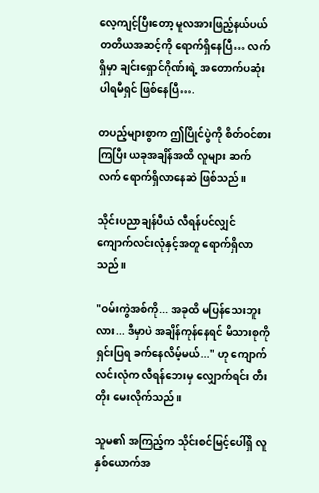လေ့ကျင့်ပြီးတော့ မူလအားဖြည့်နယ်ပယ် တတိယအဆင့်ကို ရောက်ရှိနေပြီ… လက်ရှိမှာ ချင်းရှောင်ဂိုဏ်းရဲ့ အတောက်ပဆုံး ပါရမီရှင် ဖြစ်နေပြီ….

တပည့်များစွာက ဤပြိုင်ပွဲကို စိတ်ဝင်စားကြပြီး ယခုအချိန်အထိ လူများ ဆက်လက် ရောက်ရှိလာနေဆဲ ဖြစ်သည်။

သိုင်းပညာချန်ပီယံ လီရန်ပင်လျှင် ကျောက်လင်းလုံနှင့်အတူ ရောက်ရှိလာသည်။

"ဝမ်းကွဲအစ်ကို... အခုထိ မပြန်သေးဘူးလား... ဒီမှာပဲ အချိန်ကုန်နေရင် မိသားစုကို ရှင်းပြရ ခက်နေလိမ့်မယ်..." ဟု ကျောက်လင်းလုံက လီရန်ဘေးမှ လျှောက်ရင်း တီးတိုး မေးလိုက်သည်။

သူမ၏ အကြည့်က သိုင်းစင်မြင့်ပေါ်ရှိ လူနှစ်ယောက်အ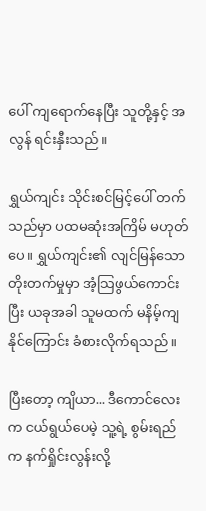ပေါ် ကျရောက်နေပြီး သူတို့နှင့် အလွန် ရင်းနှီးသည်။

ရွှယ်ကျင်း သိုင်းစင်မြင့်ပေါ် တက်သည်မှာ ပထမဆုံးအကြိမ် မဟုတ်ပေ။ ရွှယ်ကျင်း၏ လျင်မြန်သော တိုးတက်မှုမှာ အံ့သြဖွယ်ကောင်းပြီး ယခုအခါ သူမထက် မနိမ့်ကျနိုင်ကြောင်း ခံစားလိုက်ရသည်။

ပြီးတော့ ကျိယာ... ဒီကောင်လေးက ငယ်ရွယ်ပေမဲ့ သူ့ရဲ့ စွမ်းရည်က နက်ရှိုင်းလွန်းလို့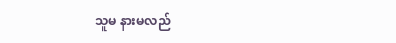သူမ နားမလည်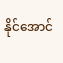နိုင်အောင်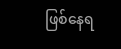ဖြစ်နေရ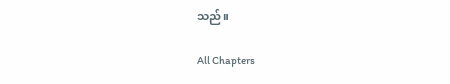သည်။

All Chapters